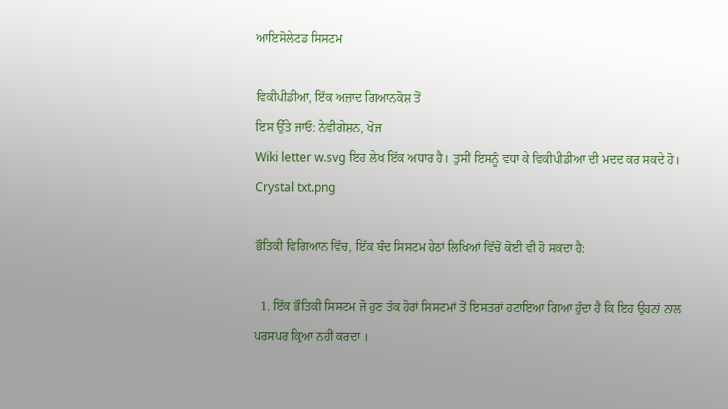ਆਇਸੋਲੇਟਡ ਸਿਸਟਮ

ਵਿਕੀਪੀਡੀਆ, ਇੱਕ ਅਜ਼ਾਦ ਗਿਆਨਕੋਸ਼ ਤੋਂ
ਇਸ ਉੱਤੇ ਜਾਓ: ਨੇਵੀਗੇਸ਼ਨ, ਖੋਜ
Wiki letter w.svg ਇਹ ਲੇਖ ਇੱਕ ਅਧਾਰ ਹੈ। ਤੁਸੀਂ ਇਸਨੂੰ ਵਧਾ ਕੇ ਵਿਕੀਪੀਡੀਆ ਦੀ ਮਦਦ ਕਰ ਸਕਦੇ ਹੋ। Crystal txt.png

ਭੌਤਿਕੀ ਵਿਗਿਆਨ ਵਿੱਚ, ਇੱਕ ਬੰਦ ਸਿਸਟਮ ਹੇਠਾਂ ਲਿਖਿਆਂ ਵਿੱਚੋਂ ਕੋਈ ਵੀ ਹੋ ਸਕਦਾ ਹੈ:

  1. ਇੱਕ ਭੌਤਿਕੀ ਸਿਸਟਮ ਜੋ ਹੁਣ ਤੱਕ ਹੋਰਾਂ ਸਿਸਟਮਾਂ ਤੋਂ ਇਸਤਰਾਂ ਹਟਾਇਆ ਗਿਆ ਹੁੰਦਾ ਹੈ ਕਿ ਇਹ ਉਹਨਾਂ ਨਾਲ ਪਰਸਪਰ ਕ੍ਰਿਆ ਨਹੀਂ ਕਰਦਾ ।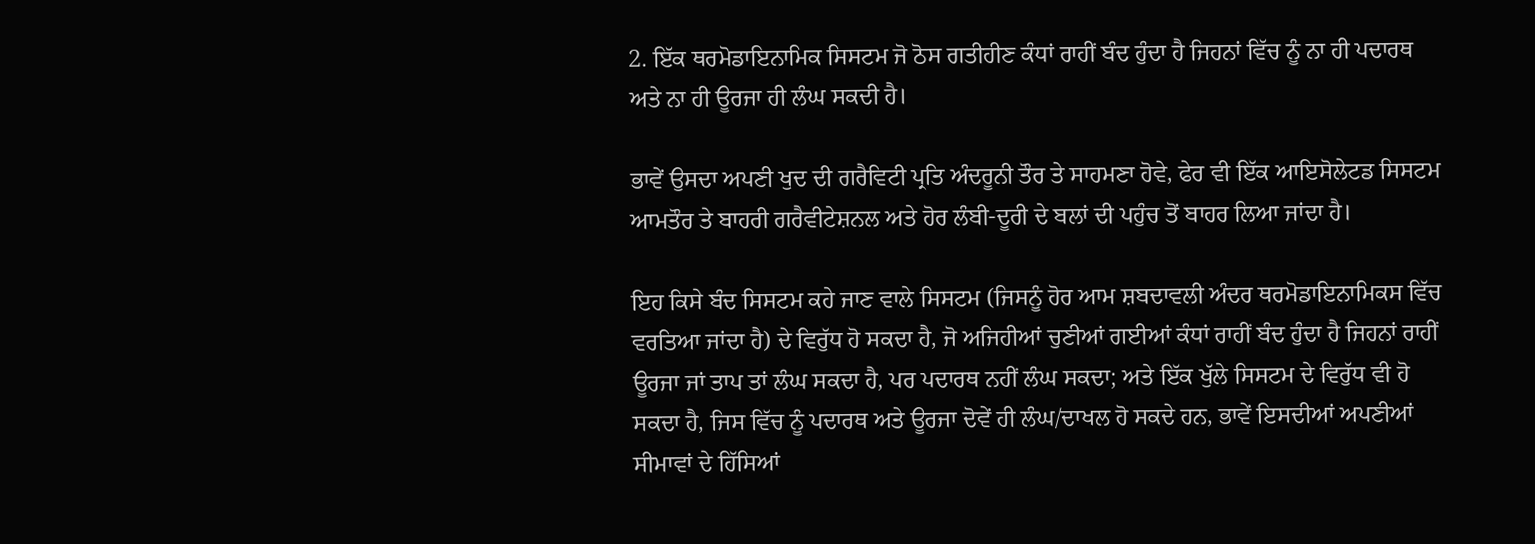2. ਇੱਕ ਥਰਮੋਡਾਇਨਾਮਿਕ ਸਿਸਟਮ ਜੋ ਠੋਸ ਗਤੀਹੀਣ ਕੰਧਾਂ ਰਾਹੀਂ ਬੰਦ ਹੁੰਦਾ ਹੈ ਜਿਹਨਾਂ ਵਿੱਚ ਨੂੰ ਨਾ ਹੀ ਪਦਾਰਥ ਅਤੇ ਨਾ ਹੀ ਊਰਜਾ ਹੀ ਲੰਘ ਸਕਦੀ ਹੈ।

ਭਾਵੇਂ ਉਸਦਾ ਅਪਣੀ ਖੁਦ ਦੀ ਗਰੈਵਿਟੀ ਪ੍ਰਤਿ ਅੰਦਰੂਨੀ ਤੌਰ ਤੇ ਸਾਹਮਣਾ ਹੋਵੇ, ਫੇਰ ਵੀ ਇੱਕ ਆਇਸੋਲੇਟਡ ਸਿਸਟਮ ਆਮਤੌਰ ਤੇ ਬਾਹਰੀ ਗਰੈਵੀਟੇਸ਼ਨਲ ਅਤੇ ਹੋਰ ਲੰਬੀ-ਦੂਰੀ ਦੇ ਬਲਾਂ ਦੀ ਪਹੁੰਚ ਤੋਂ ਬਾਹਰ ਲਿਆ ਜਾਂਦਾ ਹੈ।

ਇਹ ਕਿਸੇ ਬੰਦ ਸਿਸਟਮ ਕਹੇ ਜਾਣ ਵਾਲੇ ਸਿਸਟਮ (ਜਿਸਨੂੰ ਹੋਰ ਆਮ ਸ਼ਬਦਾਵਲੀ ਅੰਦਰ ਥਰਮੋਡਾਇਨਾਮਿਕਸ ਵਿੱਚ ਵਰਤਿਆ ਜਾਂਦਾ ਹੈ) ਦੇ ਵਿਰੁੱਧ ਹੋ ਸਕਦਾ ਹੈ, ਜੋ ਅਜਿਹੀਆਂ ਚੁਣੀਆਂ ਗਈਆਂ ਕੰਧਾਂ ਰਾਹੀਂ ਬੰਦ ਹੁੰਦਾ ਹੈ ਜਿਹਨਾਂ ਰਾਹੀਂ ਊਰਜਾ ਜਾਂ ਤਾਪ ਤਾਂ ਲੰਘ ਸਕਦਾ ਹੈ, ਪਰ ਪਦਾਰਥ ਨਹੀਂ ਲੰਘ ਸਕਦਾ; ਅਤੇ ਇੱਕ ਖੁੱਲੇ ਸਿਸਟਮ ਦੇ ਵਿਰੁੱਧ ਵੀ ਹੋ ਸਕਦਾ ਹੈ, ਜਿਸ ਵਿੱਚ ਨੂੰ ਪਦਾਰਥ ਅਤੇ ਊਰਜਾ ਦੋਵੇਂ ਹੀ ਲੰਘ/ਦਾਖਲ ਹੋ ਸਕਦੇ ਹਨ, ਭਾਵੇਂ ਇਸਦੀਆਂ ਅਪਣੀਆਂ ਸੀਮਾਵਾਂ ਦੇ ਹਿੱਸਿਆਂ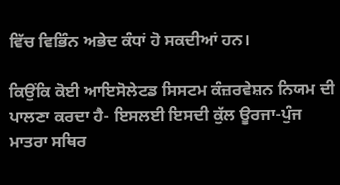ਵਿੱਚ ਵਿਭਿੰਨ ਅਭੇਦ ਕੰਧਾਂ ਹੋ ਸਕਦੀਆਂ ਹਨ।

ਕਿਉਂਕਿ ਕੋਈ ਆਇਸੋਲੇਟਡ ਸਿਸਟਮ ਕੰਜ਼ਰਵੇਸ਼ਨ ਨਿਯਮ ਦੀ ਪਾਲਣਾ ਕਰਦਾ ਹੈ- ਇਸਲਈ ਇਸਦੀ ਕੁੱਲ ਊਰਜਾ-ਪੁੰਜ ਮਾਤਰਾ ਸਥਿਰ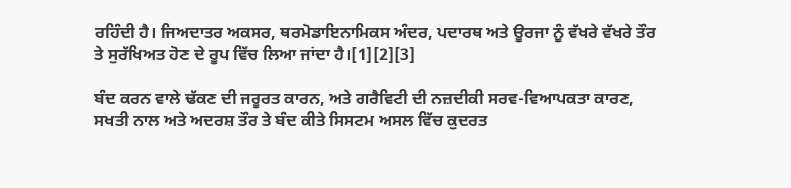ਰਹਿੰਦੀ ਹੈ। ਜਿਅਦਾਤਰ ਅਕਸਰ, ਥਰਮੋਡਾਇਨਾਮਿਕਸ ਅੰਦਰ, ਪਦਾਰਥ ਅਤੇ ਊਰਜਾ ਨੂੰ ਵੱਖਰੇ ਵੱਖਰੇ ਤੌਰ ਤੇ ਸੁਰੱਖਿਅਤ ਹੋਣ ਦੇ ਰੂਪ ਵਿੱਚ ਲਿਆ ਜਾਂਦਾ ਹੈ।[1][2][3]

ਬੰਦ ਕਰਨ ਵਾਲੇ ਢੱਕਣ ਦੀ ਜਰੂਰਤ ਕਾਰਨ, ਅਤੇ ਗਰੈਵਿਟੀ ਦੀ ਨਜ਼ਦੀਕੀ ਸਰਵ-ਵਿਆਪਕਤਾ ਕਾਰਣ, ਸਖਤੀ ਨਾਲ ਅਤੇ ਅਦਰਸ਼ ਤੌਰ ਤੇ ਬੰਦ ਕੀਤੇ ਸਿਸਟਮ ਅਸਲ ਵਿੱਚ ਕੁਦਰਤ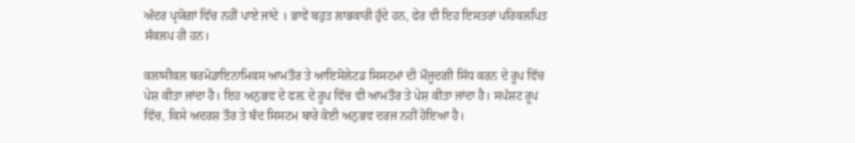ਅੰਦਰ ਪ੍ਰਯੋਗਾਂ ਵਿੱਚ ਨਹੀਂ ਪਾਏ ਜਾਂਦੇ । ਭਾਵੇਂ ਬਹੁਤ ਲਾਭਕਾਰੀ ਹੁੰਦੇ ਹਨ, ਫੇਰ ਵੀ ਇਹ ਇਸਤਰਾਂ ਪਰਿਕਲਪਿਤ ਸੰਕਲਪ ਹੀ ਹਨ।

ਕਲਾਸੀਕਲ ਥਰਮੋਡਾਇਨਾਮਿਕਸ ਆਮਤੌਰ ਤੇ ਆਇਸੋਲੇਟਡ ਸਿਸਟਮਾਂ ਦੀ ਮੌਜੂਦਗੀ ਸਿੱਧ ਕਰਨ ਦੇ ਰੂਪ ਵਿੱਚ ਪੇਸ਼ ਕੀਤਾ ਜਾਂਦਾ ਹੈ। ਇਹ ਅਨੁਭਵ ਦੇ ਫਲ਼ ਦੇ ਰੂਪ ਵਿੱਚ ਵੀ ਆਮਤੌਰ ਤੇ ਪੇਸ਼ ਕੀਤਾ ਜਾਂਦਾ ਹੈ। ਸਪੱਸ਼ਟ ਰੂਪ ਵਿੱਚ, ਕਿਸੇ ਅਦਰਸ਼ ਤੌਰ ਤੇ ਬੰਦ ਸਿਸਟਮ ਬਾਰੇ ਕੋਈ ਅਨੁਭਵ ਦਰਜ ਨਹੀਂ ਹੋਇਆ ਹੈ।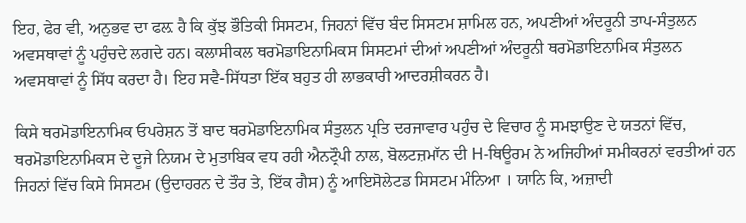ਇਹ, ਫੇਰ ਵੀ, ਅਨੁਭਵ ਦਾ ਫਲ਼ ਹੈ ਕਿ ਕੁੱਝ ਭੌਤਿਕੀ ਸਿਸਟਮ, ਜਿਹਨਾਂ ਵਿੱਚ ਬੰਦ ਸਿਸਟਮ ਸ਼ਾਮਿਲ ਹਨ, ਅਪਣੀਆਂ ਅੰਦਰੂਨੀ ਤਾਪ-ਸੰਤੁਲਨ ਅਵਸਥਾਵਾਂ ਨੂੰ ਪਹੁੰਚਦੇ ਲਗਦੇ ਹਨ। ਕਲਾਸੀਕਲ ਥਰਮੋਡਾਇਨਾਮਿਕਸ ਸਿਸਟਮਾਂ ਦੀਆਂ ਅਪਣੀਆਂ ਅੰਦਰੂਨੀ ਥਰਮੋਡਾਇਨਾਮਿਕ ਸੰਤੁਲਨ ਅਵਸਥਾਵਾਂ ਨੂੰ ਸਿੱਧ ਕਰਦਾ ਹੈ। ਇਹ ਸਵੈ-ਸਿੱਧਤਾ ਇੱਕ ਬਹੁਤ ਹੀ ਲਾਭਕਾਰੀ ਆਦਰਸ਼ੀਕਰਨ ਹੈ।

ਕਿਸੇ ਥਰਮੋਡਾਇਨਾਮਿਕ ਓਪਰੇਸ਼ਨ ਤੋਂ ਬਾਦ ਥਰਮੋਡਾਇਨਾਮਿਕ ਸੰਤੁਲਨ ਪ੍ਰਤਿ ਦਰਜਾਵਾਰ ਪਹੁੰਚ ਦੇ ਵਿਚਾਰ ਨੂੰ ਸਮਝਾਉਣ ਦੇ ਯਤਨਾਂ ਵਿੱਚ, ਥਰਮੋਡਾਇਨਾਮਿਕਸ ਦੇ ਦੂਜੇ ਨਿਯਮ ਦੇ ਮੁਤਾਬਿਕ ਵਧ ਰਹੀ ਐਨਟ੍ਰੌਪੀ ਨਾਲ, ਬੋਲਟਜ਼ਮਾੱਨ ਦੀ H-ਥਿਊਰਮ ਨੇ ਅਜਿਹੀਆਂ ਸਮੀਕਰਨਾਂ ਵਰਤੀਆਂ ਹਨ ਜਿਹਨਾਂ ਵਿੱਚ ਕਿਸੇ ਸਿਸਟਮ (ਉਦਾਹਰਨ ਦੇ ਤੌਰ ਤੇ, ਇੱਕ ਗੈਸ) ਨੂੰ ਆਇਸੋਲੇਟਡ ਸਿਸਟਮ ਮੰਨਿਆ । ਯਾਨਿ ਕਿ, ਅਜ਼ਾਦੀ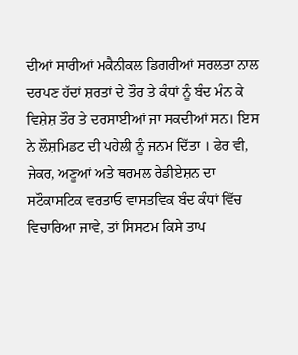ਦੀਆਂ ਸਾਰੀਆਂ ਮਕੈਨੀਕਲ ਡਿਗਰੀਆਂ ਸਰਲਤਾ ਨਾਲ ਦਰਪਣ ਹੱਦਾਂ ਸ਼ਰਤਾਂ ਦੇ ਤੌਰ ਤੇ ਕੰਧਾਂ ਨੂੰ ਬੰਦ ਮੰਨ ਕੇ ਵਿਸ਼ੇਸ਼ ਤੌਰ ਤੇ ਦਰਸਾਈਆਂ ਜਾ ਸਕਦੀਆਂ ਸਨ। ਇਸ ਨੇ ਲੌਸ਼ਮਿਡਟ ਦੀ ਪਹੇਲੀ ਨੂੰ ਜਨਮ ਦਿੱਤਾ । ਫੇਰ ਵੀ, ਜੇਕਰ, ਅਣੂਆਂ ਅਤੇ ਥਰਮਲ ਰੇਡੀਏਸ਼ਨ ਦਾ ਸਟੌਕਾਸਟਿਕ ਵਰਤਾਓ ਵਾਸਤਵਿਕ ਬੰਦ ਕੰਧਾਂ ਵਿੱਚ ਵਿਚਾਰਿਆ ਜਾਵੇ, ਤਾਂ ਸਿਸਟਮ ਕਿਸੇ ਤਾਪ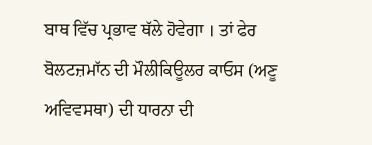ਬਾਥ ਵਿੱਚ ਪ੍ਰਭਾਵ ਥੱਲੇ ਹੋਵੇਗਾ । ਤਾਂ ਫੇਰ ਬੋਲਟਜ਼ਮਾੱਨ ਦੀ ਮੌਲੀਕਿਊਲਰ ਕਾਓਸ (ਅਣੂ ਅਵਿਵਸਥਾ) ਦੀ ਧਾਰਨਾ ਦੀ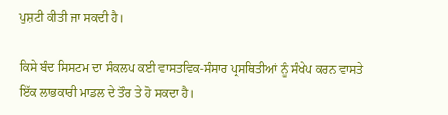ਪੁਸ਼ਟੀ ਕੀਤੀ ਜਾ ਸਕਦੀ ਹੈ।

ਕਿਸੇ ਬੰਦ ਸਿਸਟਮ ਦਾ ਸੰਕਲਪ ਕਈ ਵਾਸਤਵਿਕ-ਸੰਸਾਰ ਪ੍ਰਸਥਿਤੀਆਂ ਨੂੰ ਸੰਖੇਪ ਕਰਨ ਵਾਸਤੇ ਇੱਕ ਲਾਭਕਾਰੀ ਮਾਡਲ ਦੇ ਤੌਰ ਤੇ ਹੋ ਸਕਦਾ ਹੈ।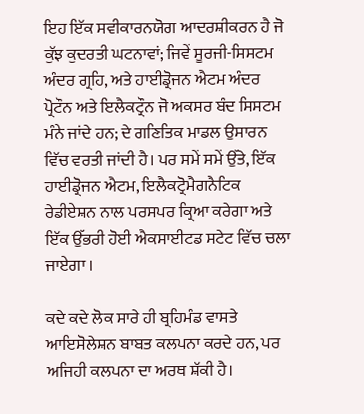ਇਹ ਇੱਕ ਸਵੀਕਾਰਨਯੋਗ ਆਦਰਸ਼ੀਕਰਨ ਹੈ ਜੋ ਕੁੱਝ ਕੁਦਰਤੀ ਘਟਨਾਵਾਂ; ਜਿਵੇਂ ਸੂਰਜੀ-ਸਿਸਟਮ ਅੰਦਰ ਗ੍ਰਹਿ, ਅਤੇ ਹਾਈਡ੍ਰੋਜਨ ਐਟਮ ਅੰਦਰ ਪ੍ਰੋਟੌਨ ਅਤੇ ਇਲੈਕਟ੍ਰੌਨ ਜੋ ਅਕਸਰ ਬੰਦ ਸਿਸਟਮ ਮੰਨੇ ਜਾਂਦੇ ਹਨ; ਦੇ ਗਣਿਤਿਕ ਮਾਡਲ ਉਸਾਰਨ ਵਿੱਚ ਵਰਤੀ ਜਾਂਦੀ ਹੈ। ਪਰ ਸਮੇਂ ਸਮੇਂ ਉੱਤੇ, ਇੱਕ ਹਾਈਡ੍ਰੋਜਨ ਐਟਮ, ਇਲੈਕਟ੍ਰੋਮੈਗਨੈਟਿਕ ਰੇਡੀਏਸ਼ਨ ਨਾਲ ਪਰਸਪਰ ਕ੍ਰਿਆ ਕਰੇਗਾ ਅਤੇ ਇੱਕ ਉੱਭਰੀ ਹੋਈ ਐਕਸਾਈਟਡ ਸਟੇਟ ਵਿੱਚ ਚਲਾ ਜਾਏਗਾ ।

ਕਦੇ ਕਦੇ ਲੋਕ ਸਾਰੇ ਹੀ ਬ੍ਰਹਿਮੰਡ ਵਾਸਤੇ ਆਇਸੋਲੇਸ਼ਨ ਬਾਬਤ ਕਲਪਨਾ ਕਰਦੇ ਹਨ, ਪਰ ਅਜਿਹੀ ਕਲਪਨਾ ਦਾ ਅਰਥ ਸ਼ੱਕੀ ਹੈ।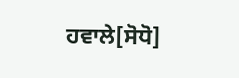ਹਵਾਲੇ[ਸੋਧੋ]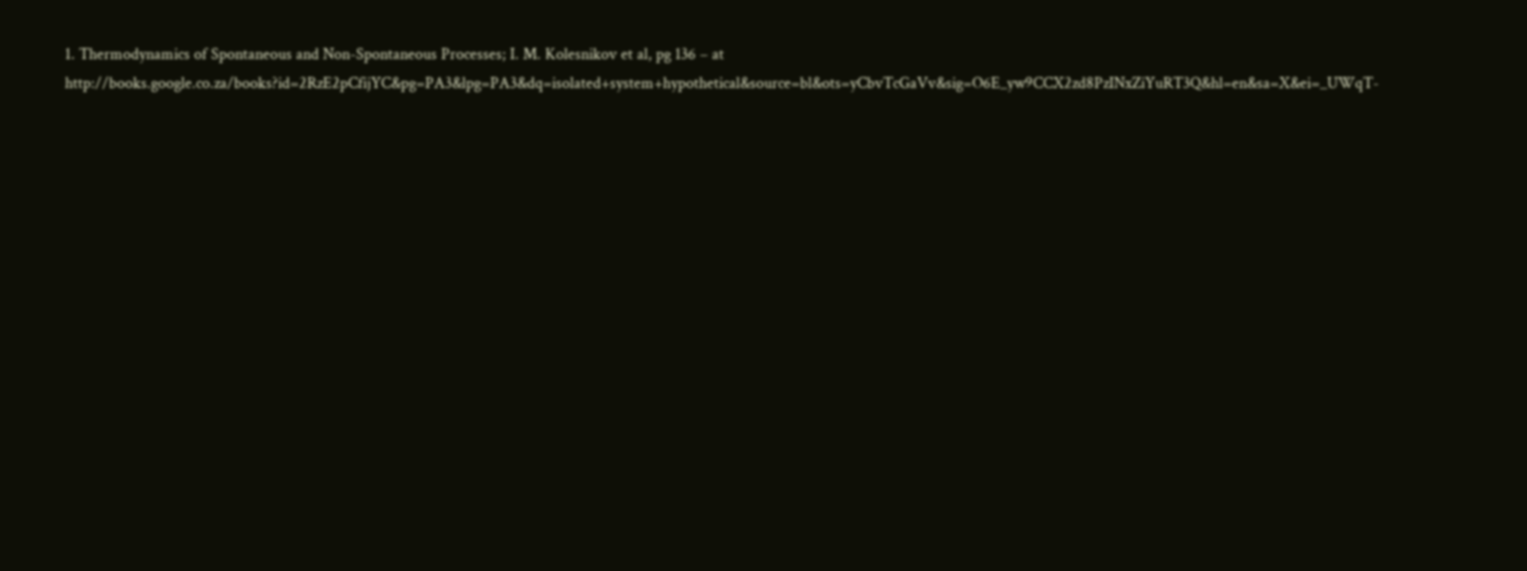1. Thermodynamics of Spontaneous and Non-Spontaneous Processes; I. M. Kolesnikov et al, pg 136 – at http://books.google.co.za/books?id=2RzE2pCfijYC&pg=PA3&lpg=PA3&dq=isolated+system+hypothetical&source=bl&ots=yCbvTcGaVv&sig=O6E_yw9CCX2zd8PzINxZiYuRT3Q&hl=en&sa=X&ei=_UWqT-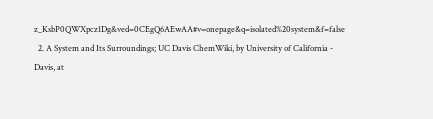z_KsbP0QWXpcz1Dg&ved=0CEgQ6AEwAA#v=onepage&q=isolated%20system&f=false
  2. A System and Its Surroundings; UC Davis ChemWiki, by University of California - Davis, at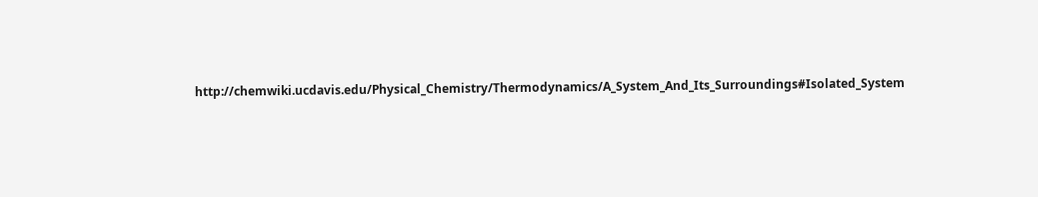http://chemwiki.ucdavis.edu/Physical_Chemistry/Thermodynamics/A_System_And_Its_Surroundings#Isolated_System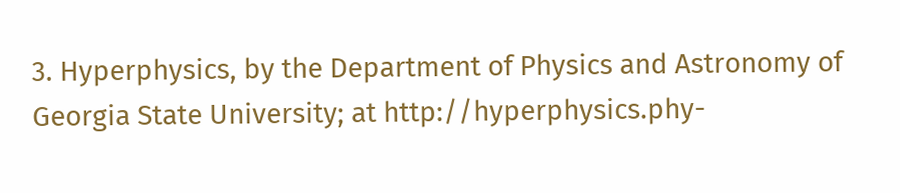3. Hyperphysics, by the Department of Physics and Astronomy of Georgia State University; at http://hyperphysics.phy-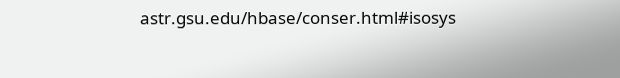astr.gsu.edu/hbase/conser.html#isosys